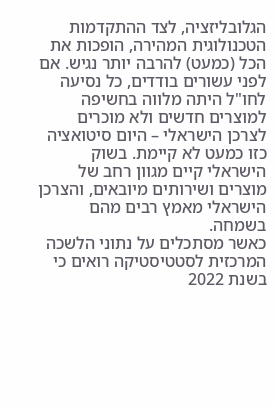הגלובליזציה, לצד ההתקדמות הטכנולוגית המהירה, הופכות את הכל (כמעט) להרבה יותר נגיש. אם לפני עשורים בודדים, כל נסיעה לחו"ל היתה מלווה בחשיפה למוצרים חדשים ולא מוכרים לצרכן הישראלי – היום סיטואציה כזו כמעט לא קיימת. בשוק הישראלי קיים מגוון רחב של מוצרים ושירותים מיובאים, והצרכן הישראלי מאמץ רבים מהם בשמחה.
כאשר מסתכלים על נתוני הלשכה המרכזית לסטטיסטיקה רואים כי בשנת 2022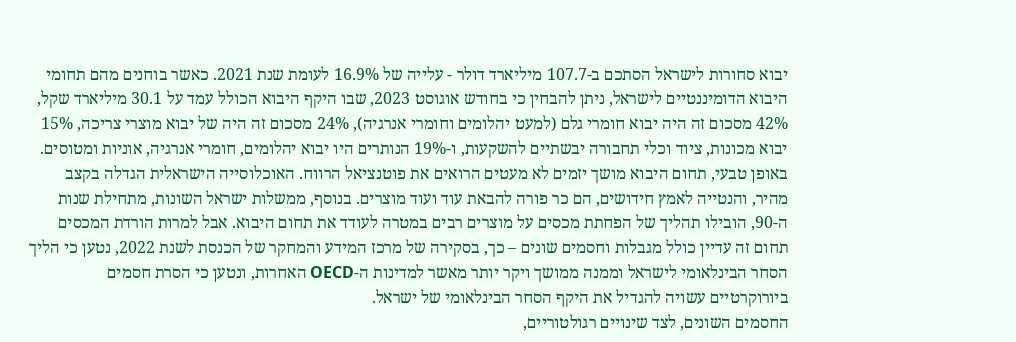יבוא סחורות לישראל הסתכם ב-107.7 מיליארד דולר - עלייה של 16.9% לעומת שנת 2021. כאשר בוחנים מהם תחומי היבוא הדומיננטיים לישראל, ניתן להבחין כי בחודש אוגוסט 2023, שבו היקף היבוא הכולל עמד על 30.1 מיליארד שקל, 42% מסכום זה היה יבוא חומרי גלם (למעט יהלומים וחומרי אנרגיה), 24% מסכום זה היה של יבוא מוצרי צריכה, 15% יבוא מכונות, ציוד וכלי תחבורה יבשתיים להשקעות, ו-19% הנותרים היו יבוא יהלומים, חומרי אנרגיה, אוניות ומטוסים.
באופן טבעי, תחום היבוא מושך יזמים לא מעטים הרואים את פוטנציאל הרווח. האוכלוסייה הישראלית הגדלה בקצב מהיר, והנטייה לאמץ חידושים, הם כר פורה להבאת עוד ועוד מוצרים. בנוסף, ממשלות ישראל השונות, מתחילת שנות ה-90, הובילו תהליך של הפחתת מכסים על מוצרים רבים במטרה לעודד את תחום היבוא. אבל למרות הורדת המכסים תחום זה עדיין כולל מגבלות וחסמים שונים – כך, בסקירה של מרכז המידע והמחקר של הכנסת לשנת 2022, נטען כי הליך הסחר הבינלאומי לישראל וממנה ממושך ויקר יותר מאשר למדינות ה-OECD האחרות, ונטען כי הסרת חסמים ביורוקרטיים עשויה להגדיל את היקף הסחר הבינלאומי של ישראל.
החסמים השונים, לצד שינויים רגולטוריים,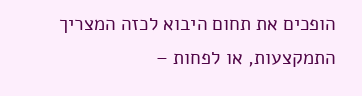הופכים את תחום היבוא לכזה המצריך התמקצעות, או לפחות –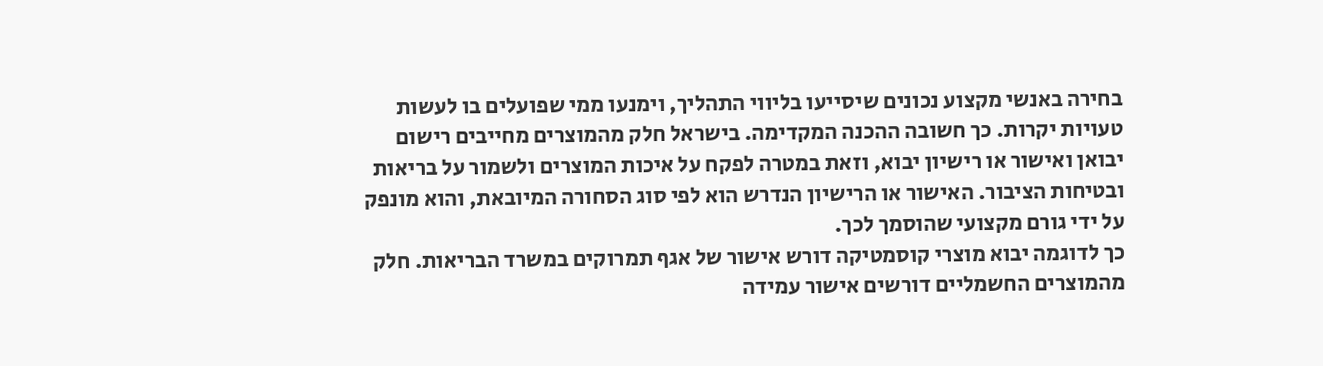בחירה באנשי מקצוע נכונים שיסייעו בליווי התהליך, וימנעו ממי שפועלים בו לעשות טעויות יקרות. כך חשובה ההכנה המקדימה. בישראל חלק מהמוצרים מחייבים רישום יבואן ואישור או רישיון יבוא, וזאת במטרה לפקח על איכות המוצרים ולשמור על בריאות ובטיחות הציבור. האישור או הרישיון הנדרש הוא לפי סוג הסחורה המיובאת, והוא מונפק על ידי גורם מקצועי שהוסמך לכך.
כך לדוגמה יבוא מוצרי קוסמטיקה דורש אישור של אגף תמרוקים במשרד הבריאות. חלק מהמוצרים החשמליים דורשים אישור עמידה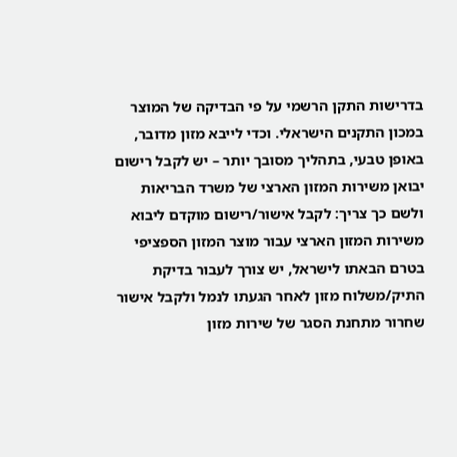בדרישות התקן הרשמי על פי הבדיקה של המוצר במכון התקנים הישראלי. וכדי לייבא מזון מדובר, באופן טבעי, בתהליך מסובך יותר – יש לקבל רישום יבואן משירות המזון הארצי של משרד הבריאות ולשם כך צריך: לקבל אישור/רישום מוקדם ליבוא משירות המזון הארצי עבור מוצר המזון הספציפי בטרם הבאתו לישראל, יש צורך לעבור בדיקת התיק/משלוח מזון לאחר הגעתו לנמל ולקבל אישור שחרור מתחנת הסגר של שירות מזון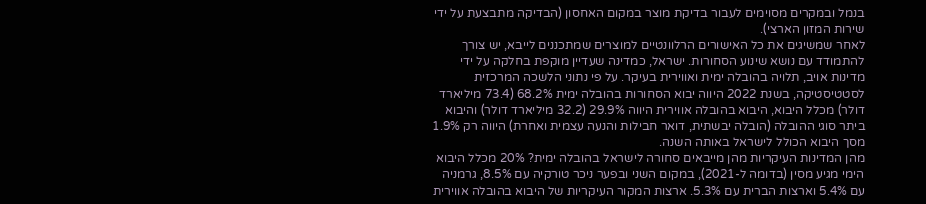בנמל ובמקרים מסוימים לעבור בדיקת מוצר במקום האחסון (הבדיקה מתבצעת על ידי שירות המזון הארצי).
לאחר שמשיגים את כל האישורים הרלוונטיים למוצרים שמתכננים לייבא, יש צורך להתמודד עם נושא שינוע הסחורות. ישראל, כמדינה שעדיין מוקפת בחלקה על ידי מדינות אויב, תלויה בהובלה ימית ואווירית בעיקר. על פי נתוני הלשכה המרכזית לסטטיסטיקה, בשנת 2022 היווה יבוא הסחורות בהובלה ימית 68.2% (73.4 מיליארד דולר) מכלל היבוא, היבוא בהובלה אווירית היווה 29.9% (32.2 מיליארד דולר) והיבוא ביתר סוגי ההובלה (הובלה יבשתית, דואר חבילות והנעה עצמית ואחרת) היווה רק 1.9% מסך היבוא הכולל לישראל באותה השנה.
מהן המדינות העיקריות מהן מייבאים סחורה לישראל בהובלה ימית? 20% מכלל היבוא הימי מגיע מסין (בדומה ל-2021), במקום השני ובפער ניכר טורקיה עם 8.5%, גרמניה עם 5.4% וארצות הברית עם 5.3%. ארצות המקור העיקריות של היבוא בהובלה אווירית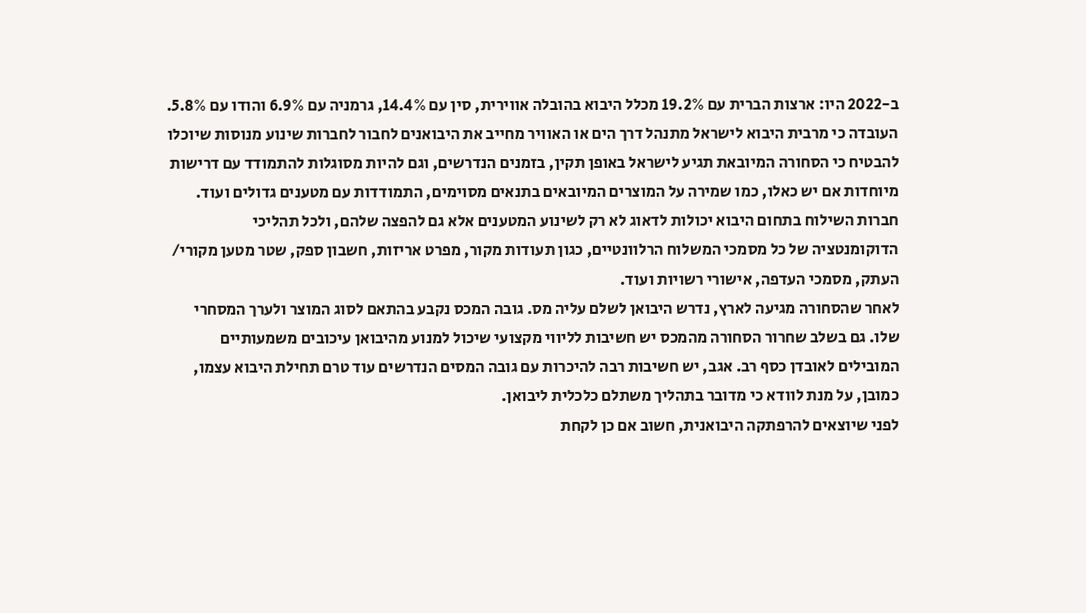ב-2022 היו: ארצות הברית עם 19.2% מכלל היבוא בהובלה אווירית, סין עם 14.4%, גרמניה עם 6.9% והודו עם 5.8%.
העובדה כי מרבית היבוא לישראל מתנהל דרך הים או האוויר מחייב את היבואנים לחבור לחברות שינוע מנוסות שיוכלו להבטיח כי הסחורה המיובאת תגיע לישראל באופן תקין, בזמנים הנדרשים, וגם להיות מסוגלות להתמודד עם דרישות מיוחדות אם יש כאלו, כמו שמירה על המוצרים המיובאים בתנאים מסוימים, התמודדות עם מטענים גדולים ועוד.
חברות השילוח בתחום היבוא יכולות לדאוג לא רק לשינוע המטענים אלא גם להפצה שלהם, ולכל תהליכי הדוקומנטציה של כל מסמכי המשלוח הרלוונטיים, כגון תעודות מקור, מפרט אריזות, חשבון ספק, שטר מטען מקורי/ העתק, מסמכי העדפה, אישורי רשויות ועוד.
לאחר שהסחורה מגיעה לארץ, נדרש היבואן לשלם עליה מס. גובה המכס נקבע בהתאם לסוג המוצר ולערך המסחרי שלו. גם בשלב שחרור הסחורה מהמכס יש חשיבות לליווי מקצועי שיכול למנוע מהיבואן עיכובים משמעותיים המובילים לאובדן כסף רב. אגב, יש חשיבות רבה להיכרות עם גובה המסים הנדרשים עוד טרם תחילת היבוא עצמו, כמובן, על מנת לוודא כי מדובר בתהליך משתלם כלכלית ליבואן.
לפני שיוצאים להרפתקה היבואנית, חשוב אם כן לקחת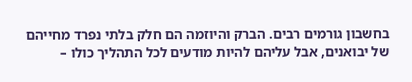בחשבון גורמים רבים. הברק והיוזמה הם חלק בלתי נפרד מחייהם של יבואנים, אבל עליהם להיות מודעים לכל התהליך כולו –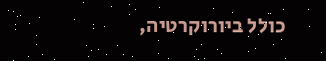כולל ביורוקרטיה,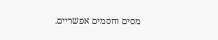מסים וחסמים אפשריים.